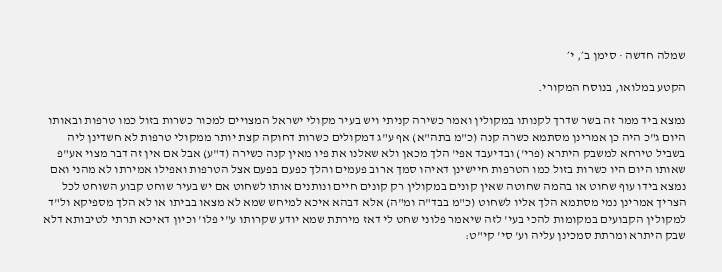שמלה חדשה · סימן ב׳, י׳

הקטע במלואו, בנוסח המקורי.

נמצא ביד ממר זה בשר שדרך לקנותו במקולין ואמר כשירה קניתי ויש בעיר מקולי ישראל המצויים למכור כשרות בזול כמו טרפות ובאותו היום ג"כ היה כן אמרינן מסתמא כשרה קנה (כ"מ בתה"א) אף ע"ג דמקולים כשרות דחוקה קצת יותר ממקולי טרפות לא חשדינן ליה בשביל טירחא למשבק היתרא (פרי') ובדיעבד אפי' הלך מכאן ולא שאלנו את פיו מאין קנה כשירה (ד"ע) אבל אם אין זה דבר מצוי אע"פ שאותו היום היו כשרות בזול כמו הטרפות חיישינן דאיהו סמך ארוב פעמים והלך כפעם בפעם אצל הטרפות ואפילו אמירתו לא מהני ואם נמצא בידו עוף שחוט או בהמה שחוטה שאין קונים במקולין רק קונים חיים ונותנים אותו לשחוט אם יש בעיר שוחט קבוע השוחט לכל הצריך אמרינן נמי מסתמא הלך אליו לשחוט (כ"מ בבד"ה ומ"ה) אלא דבהא איכא למיחש שמא לא מצאו בביתו או לא הלך מספיקא ול"ד למקולין הקבועים במקומות להכי בעי' לזה שיאמר פלוני שחט לי דאז מירתת שמא יודע שקרותו ע"י פלו' וכיון דאיכא תרתי לטיבותא דלא שבק היתרא ומרתת סמכינן עליה וע' סי' קי"ט: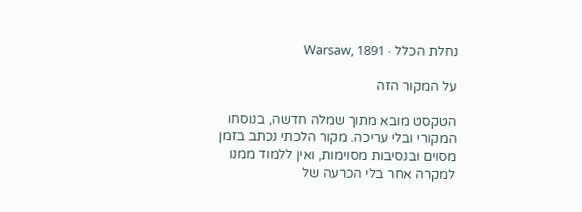נחלת הכלל · Warsaw, 1891

על המקור הזה

הטקסט מובא מתוך שמלה חדשה, בנוסחו המקורי ובלי עריכה. מקור הלכתי נכתב בזמן מסוים ובנסיבות מסוימות, ואין ללמוד ממנו למקרה אחר בלי הכרעה של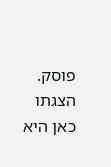פוסק. הצגתו כאן היא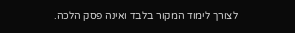לצורך לימוד המקור בלבד ואינה פסק הלכה.